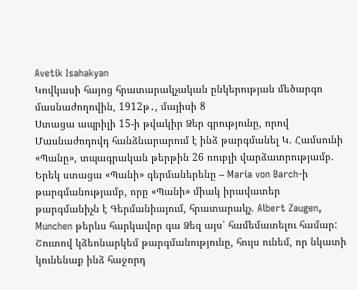Avetik Isahakyan
Կովկասի հայոց հրատարակչական ընկերության մեծարգո մասնաժողովին, 1912թ․, մայիսի 8
Ստացա ապրիլի 15-ի թվակիր Ձեր գրությունը, որով Մասնաժոդովդ հանձնարարում է ինձ թարգմանել Կ. Համսունի «Պանը», տպագրական թերթին 26 ոուբլի վարձատրությամբ. Երեկ ստացա «Պանի» գերմաներենը – Maria von Barch-ի թարգմանությամբ, որը «Պանի» միակ իրավատեր թարգմանիչն է Գերմանիայում, հրատարակչ. Albert Zaugen, Munchen թերևս հարկավոր գա Ձեզ այս՝ համեմատելու համար:
Շուտով կձեոնարկեմ թարգմանությունը, հույս ունեմ, որ նկատի կունենաք ինձ հաջորդ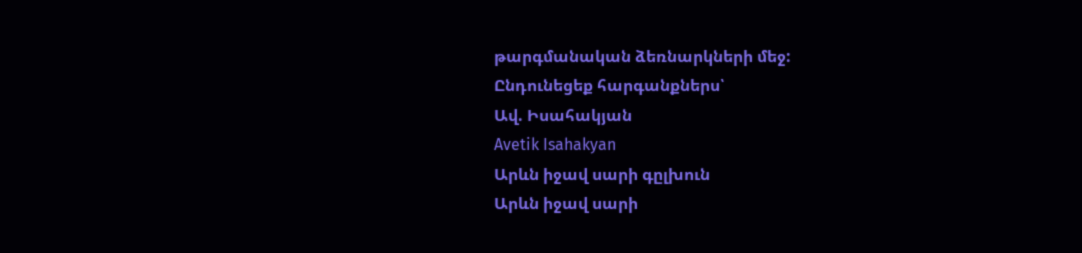թարգմանական ձեռնարկների մեջ:
Ընդունեցեք հարգանքներս՝
Ավ. Իսահակյան
Avetik Isahakyan
Արևն իջավ սարի գըլխուն
Արևն իջավ սարի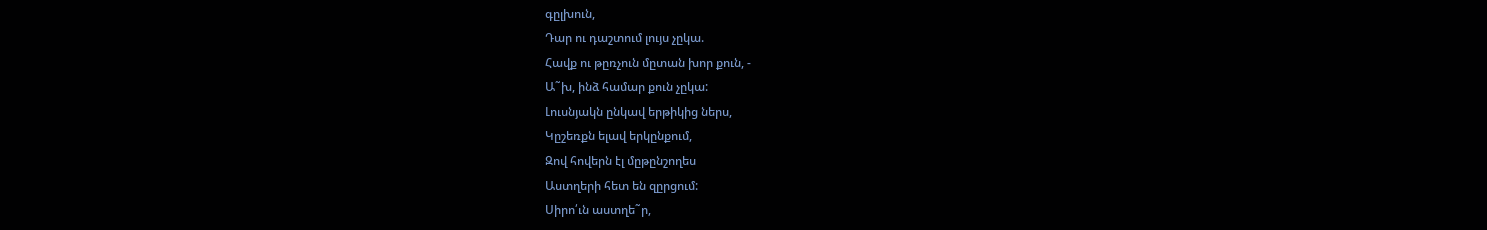գըլխուն,
Դար ու դաշտում լույս չըկա.
Հավք ու թըռչուն մըտան խոր քուն, -
Ա˜խ, ինձ համար քուն չըկա:
Լուսնյակն ընկավ երթիկից ներս,
Կըշեռքն ելավ երկընքում,
Զով հովերն էլ մըթընշողես
Աստղերի հետ են զըրցում:
Սիրո՛ւն աստղե˜ր,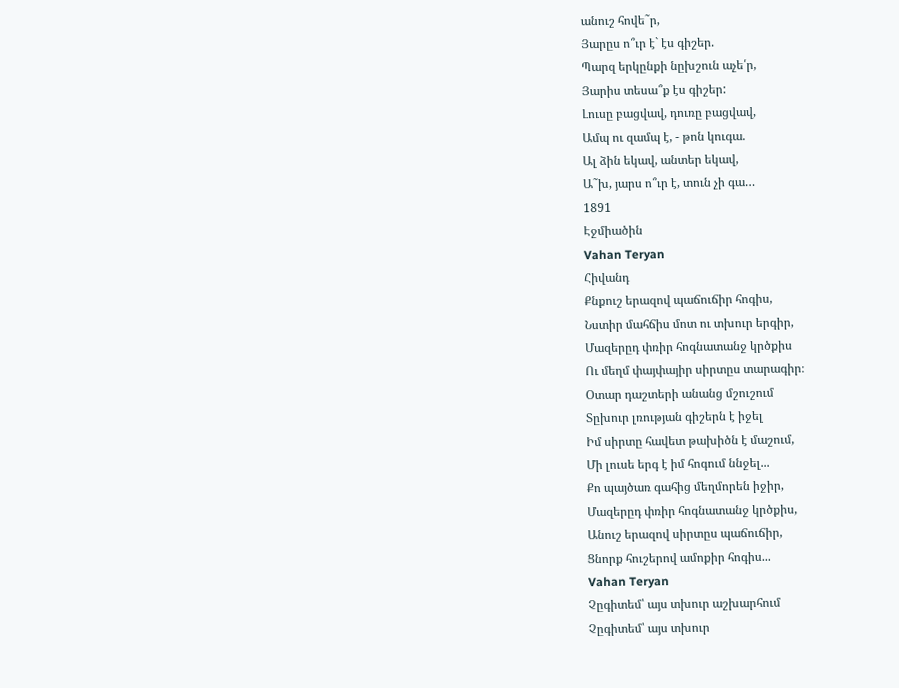անուշ հովե˜ր,
Յարըս ո՞ւր է` էս գիշեր.
Պարզ երկընքի նըխշուն աչե՛ր,
Յարիս տեսա՞ք էս գիշեր:
Լուսը բացվավ, դուռը բացվավ,
Ամպ ու զամպ է, - թոն կուգա.
Ալ ձին եկավ, անտեր եկավ,
Ա˜խ, յարս ո՞ւր է, տուն չի գա…
1891
Էջմիածին
Vahan Teryan
Հիվանդ
Քնքուշ երազով պաճուճիր հոգիս,
Նստիր մահճիս մոտ ու տխուր երգիր,
Մազերըդ փռիր հոգնատանջ կրծքիս
Ու մեղմ փայփայիր սիրտըս տարագիր։
Օտար դաշտերի անանց մշուշում
Տըխուր լռության գիշերն է իջել
Իմ սիրտը հավետ թախիծն է մաշում,
Մի լուսե երգ է իմ հոգում ննջել...
Քո պայծառ գահից մեղմորեն իջիր,
Մազերըդ փռիր հոգնատանջ կրծքիս,
Անուշ երազով սիրտըս պաճուճիր,
Ցնորք հուշերով ամոքիր հոգիս...
Vahan Teryan
Չըգիտեմ՝ այս տխուր աշխարհում
Չըգիտեմ՝ այս տխուր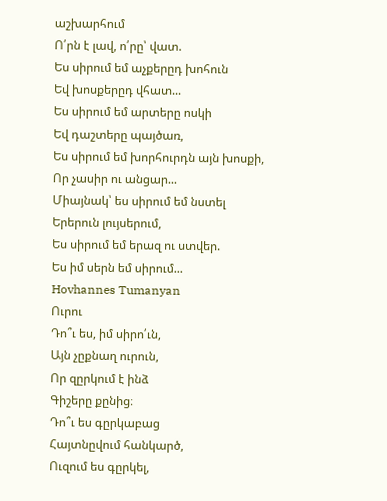աշխարհում
Ո՛րն է լավ, ո՛րը՝ վատ.
Ես սիրում եմ աչքերըդ խոհուն
Եվ խոսքերըդ վհատ...
Ես սիրում եմ արտերը ոսկի
Եվ դաշտերը պայծառ,
Ես սիրում եմ խորհուրդն այն խոսքի,
Որ չասիր ու անցար...
Միայնակ՝ ես սիրում եմ նստել
Երերուն լույսերում,
Ես սիրում եմ երազ ու ստվեր.
Ես իմ սերն եմ սիրում...
Hovhannes Tumanyan
Ուրու
Դո՞ւ ես, իմ սիրո՛ւն,
Այն չըքնաղ ուրուն,
Որ զըրկում է ինձ
Գիշերը քընից։
Դո՞ւ ես գըրկաբաց
Հայտնըվում հանկարծ,
Ուզում ես գըրկել,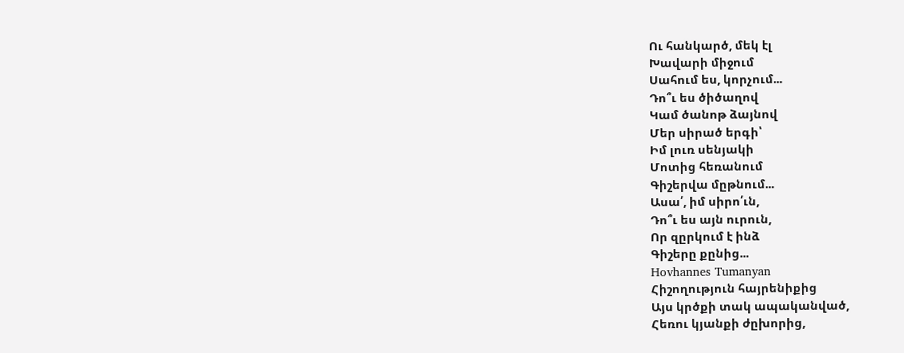Ու հանկարծ, մեկ էլ
Խավարի միջում
Սահում ես, կորչում...
Դո՞ւ ես ծիծաղով
Կամ ծանոթ ձայնով
Մեր սիրած երգի՝
Իմ լուռ սենյակի
Մոտից հեռանում
Գիշերվա մըթնում...
Ասա՛, իմ սիրո՛ւն,
Դո՞ւ ես այն ուրուն,
Որ զըրկում է ինձ
Գիշերը քընից...
Hovhannes Tumanyan
Հիշողություն հայրենիքից
Այս կրծքի տակ ապականված,
Հեռու կյանքի ժըխորից,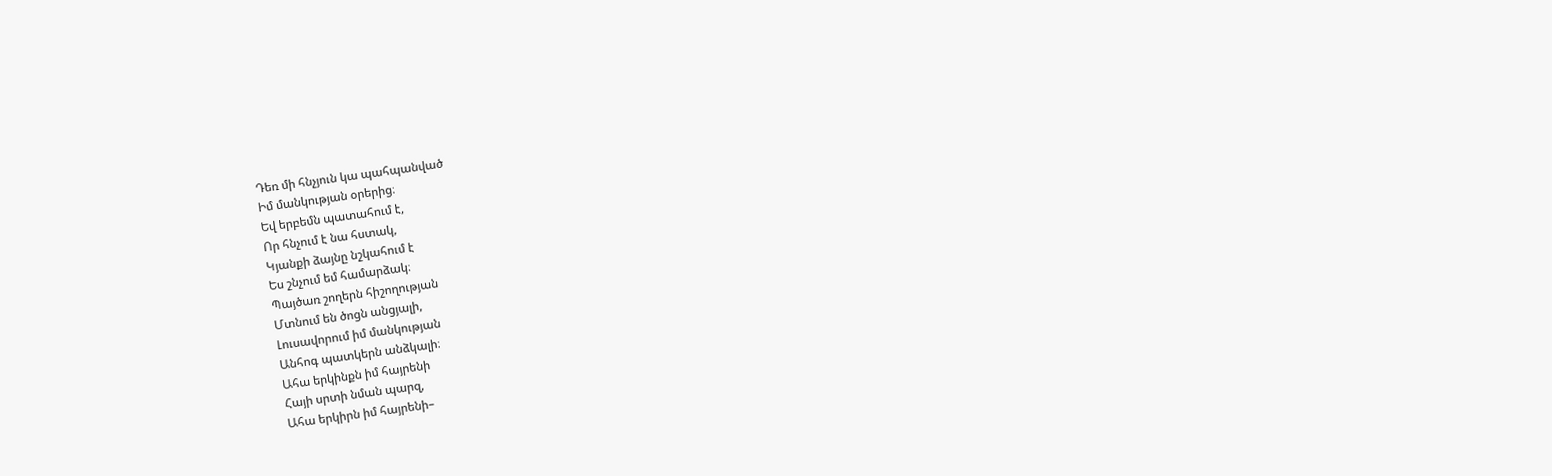Դեռ մի հնչյուն կա պահպանված
Իմ մանկության օրերից։
Եվ երբեմն պատահում է,
Որ հնչում է նա հստակ,
Կյանքի ձայնը նշկահում է
Ես շնչում եմ համարձակ։
Պայծառ շողերն հիշողության
Մտնում են ծոցն անցյալի,
Լուսավորում իմ մանկության
Անհոգ պատկերն անձկալի։
Ահա երկինքն իմ հայրենի
Հայի սրտի նման պարզ,
Ահա երկիրն իմ հայրենի–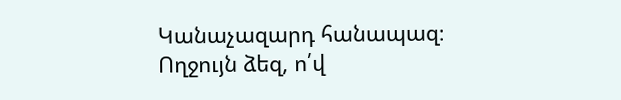Կանաչազարդ հանապազ։
Ողջույն ձեզ, ո՛վ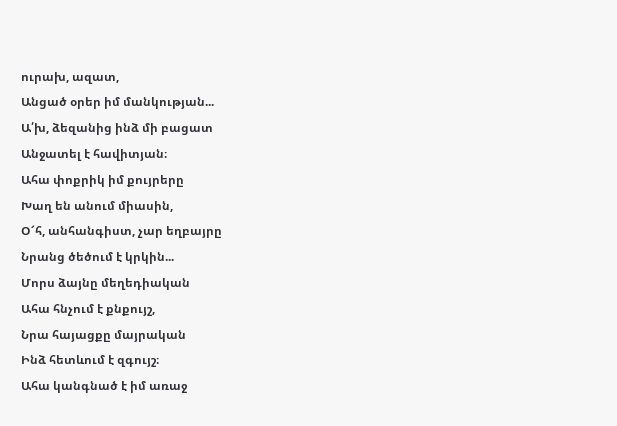ուրախ, ազատ,
Անցած օրեր իմ մանկության...
Ա՛խ, ձեզանից ինձ մի բացատ
Անջատել է հավիտյան։
Ահա փոքրիկ իմ քույրերը
Խաղ են անում միասին,
Օ՜հ, անհանգիստ, չար եղբայրը
Նրանց ծեծում է կրկին...
Մորս ձայնը մեղեդիական
Ահա հնչում է քնքույշ,
Նրա հայացքը մայրական
Ինձ հետևում է զգույշ։
Ահա կանգնած է իմ առաջ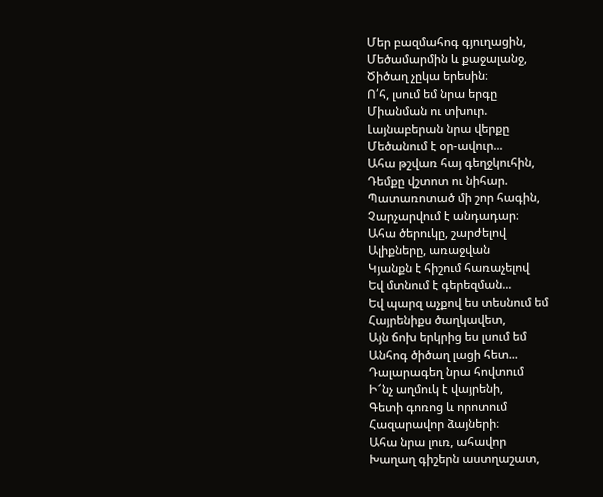Մեր բազմահոգ գյուղացին,
Մեծամարմին և քաջալանջ,
Ծիծաղ չըկա երեսին։
Ո՛հ, լսում եմ նրա երգը
Միանման ու տխուր.
Լայնաբերան նրա վերքը
Մեծանում է օր-ավուր...
Ահա թշվառ հայ գեղջկուհին,
Դեմքը վշտոտ ու նիհար.
Պատառոտած մի շոր հագին,
Չարչարվում է անդադար։
Ահա ծերուկը, շարժելով
Ալիքները, առաջվան
Կյանքն է հիշում հառաչելով
Եվ մտնում է գերեզման...
Եվ պարզ աչքով ես տեսնում եմ
Հայրենիքս ծաղկավետ,
Այն ճոխ երկրից ես լսում եմ
Անհոգ ծիծաղ լացի հետ...
Դալարագեղ նրա հովտում
Ի՜նչ աղմուկ է վայրենի,
Գետի գոռոց և որոտում
Հազարավոր ձայների։
Ահա նրա լուռ, ահավոր
Խաղաղ գիշերն աստղաշատ,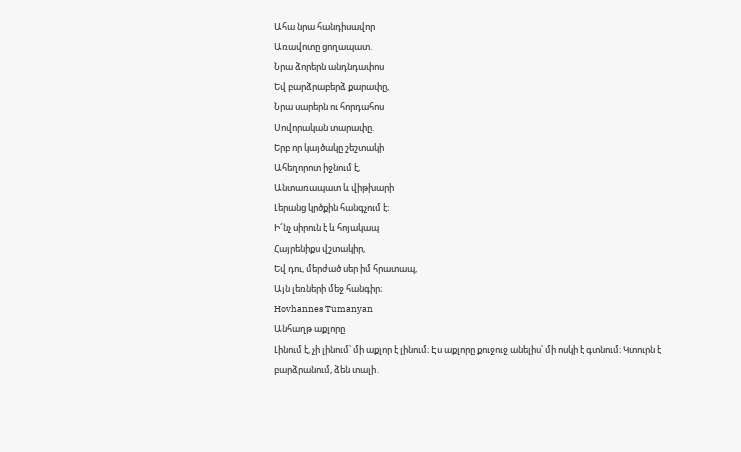Ահա նրա հանդիսավոր
Առավոտը ցողապատ.
Նրա ձորերն անդնդափոս
Եվ բարձրաբերձ քարափը,
Նրա սարերն ու հորդահոս
Սովորական տարափը.
Երբ որ կայծակը շեշտակի
Ահեղորոտ իջնում է,
Անտառապատ և վիթխարի
Լերանց կրծքին հանգչում է։
Ի՜նչ սիրուն է և հոյակապ
Հայրենիքս վշտակիր,
Եվ դու, մերժած սեր իմ հրատապ,
Այն լեռների մեջ հանգիր։
Hovhannes Tumanyan
Անհաղթ աքլորը
Լինում է, չի լինում՝ մի աքլոր է լինում։ Էս աքլորը քուջուջ անելիս՝ մի ոսկի է գտնում։ Կտուրն է բարձրանում, ձեն տալի․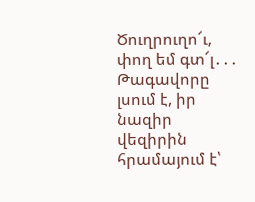Ծուղրուղո՜ւ, փող եմ գտ՜լ․․․
Թագավորը լսում է, իր նազիր վեզիրին հրամայում է՝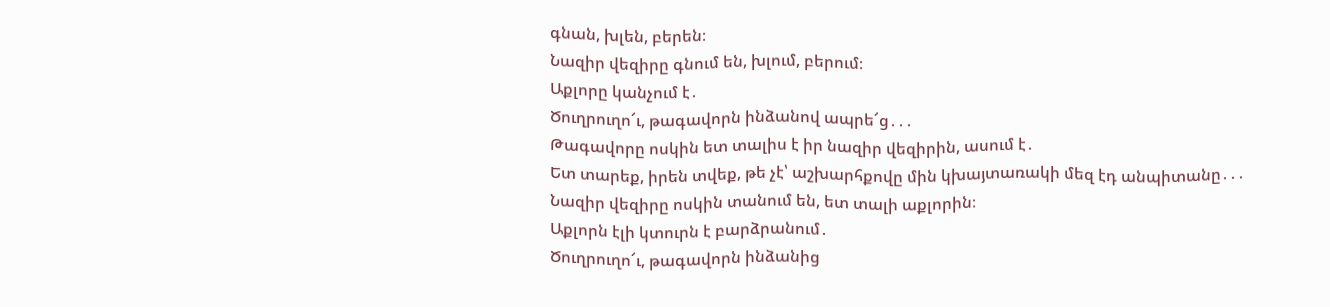գնան, խլեն, բերեն։
Նազիր վեզիրը գնում են, խլում, բերում։
Աքլորը կանչում է․
Ծուղրուղո՜ւ, թագավորն ինձանով ապրե՜ց․․․
Թագավորը ոսկին ետ տալիս է իր նազիր վեզիրին, ասում է․
Ետ տարեք, իրեն տվեք, թե չէ՝ աշխարհքովը մին կխայտառակի մեզ էդ անպիտանը․․․
Նազիր վեզիրը ոսկին տանում են, ետ տալի աքլորին։
Աքլորն էլի կտուրն է բարձրանում․
Ծուղրուղո՜ւ, թագավորն ինձանից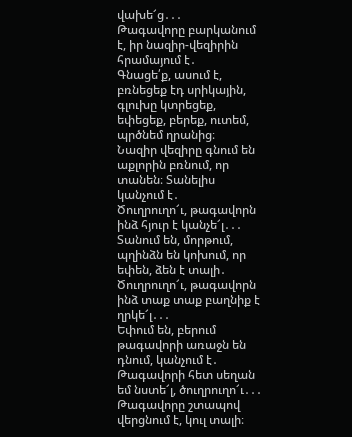վախե՜ց․․․
Թագավորը բարկանում է, իր նազիր-վեզիրին հրամայում է․
Գնացե՛ք, ասում է, բռնեցեք էդ սրիկային, գլուխը կտրեցեք, եփեցեք, բերեք, ուտեմ, պրծնեմ ղրանից։
Նազիր վեզիրը գնում են աքլորին բռնում, որ տանեն։ Տանելիս կանչում է․
Ծուղրուղո՜ւ, թագավորն ինձ հյուր է կանչե՜լ․․․
Տանում են, մորթում, պղինձն են կոխում, որ եփեն, ձեն է տալի․ Ծուղրուղո՜ւ, թագավորն ինձ տաք տաք բաղնիք է ղրկե՜լ․․․
Եփում են, բերում թագավորի առաջն են դնում, կանչում է․
Թագավորի հետ սեղան եմ նստե՜լ, ծուղրուղո՜ւ․․․
Թագավորը շտապով վերցնում է, կուլ տալի։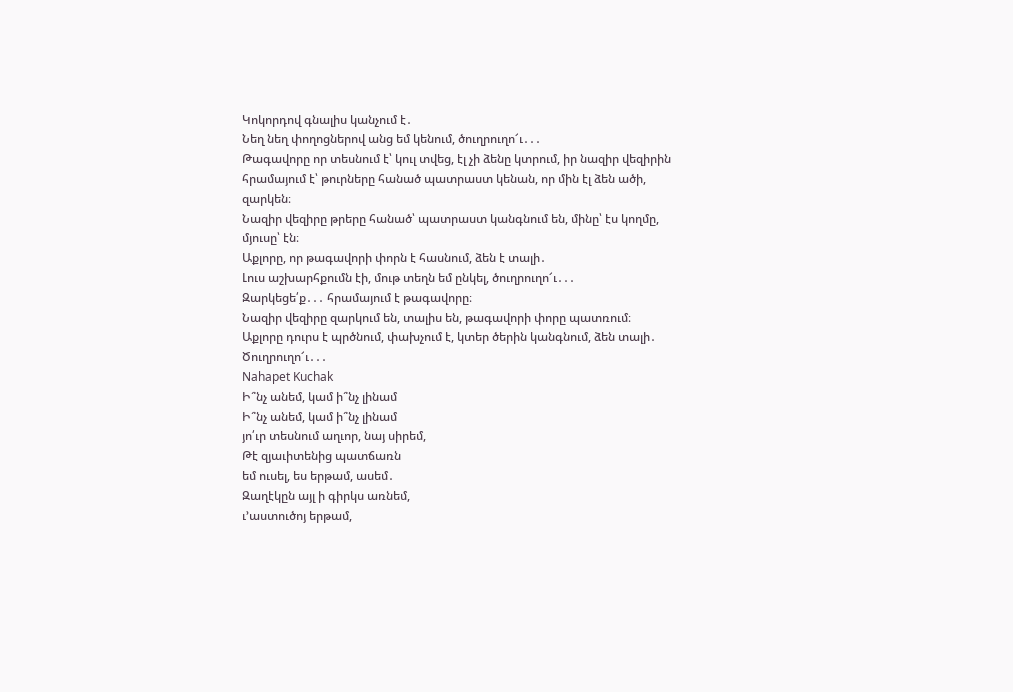Կոկորդով գնալիս կանչում է․
Նեղ նեղ փողոցներով անց եմ կենում, ծուղրուղո՜ւ․․․
Թագավորը որ տեսնում է՝ կուլ տվեց, էլ չի ձենը կտրում, իր նազիր վեզիրին հրամայում է՝ թուրները հանած պատրաստ կենան, որ մին էլ ձեն ածի, զարկեն։
Նազիր վեզիրը թրերը հանած՝ պատրաստ կանգնում են, մինը՝ էս կողմը, մյուսը՝ էն։
Աքլորը, որ թագավորի փորն է հասնում, ձեն է տալի․
Լուս աշխարհքումն էի, մութ տեղն եմ ընկել, ծուղրուղո՜ւ․․․
Զարկեցե՛ք․․․ հրամայում է թագավորը։
Նազիր վեզիրը զարկում են, տալիս են, թագավորի փորը պատռում։
Աքլորը դուրս է պրծնում, փախչում է, կտեր ծերին կանգնում, ձեն տալի․
Ծուղրուղո՜ւ․․․
Nahapet Kuchak
Ի՞նչ անեմ, կամ ի՞նչ լինամ
Ի՞նչ անեմ, կամ ի՞նչ լինամ
յո՛ւր տեսնում աղւոր, նայ սիրեմ,
Թէ զյաւիտենից պատճառն
եմ ուսել, ես երթամ, ասեմ․
Զաղէկըն այլ ի գիրկս առնեմ,
ւ՚աստուծոյ երթամ,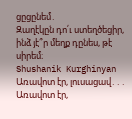ցըցընեմ․
Զաղէկըն դո՛ւ ստեղծեցիր,
ինձ յէ՞ր մեղք դընես, թէ սիրեմ։
Shushanik Kurghinyan
Առավոտ էր, լուսացավ․․․
Առավոտ էր,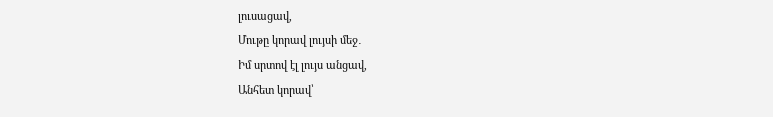լուսացավ,
Մութը կորավ լույսի մեջ․
Իմ սրտով էլ լույս անցավ,
Անհետ կորավ՝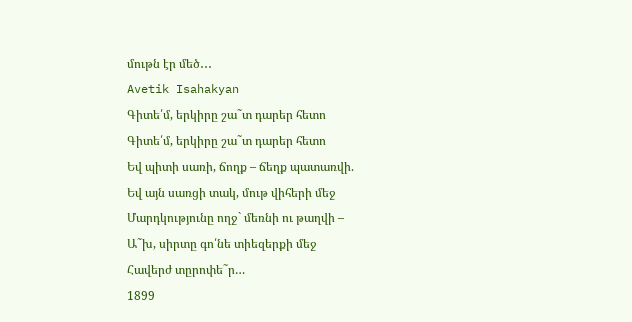մութն էր մեծ․․․
Avetik Isahakyan
Գիտե՛մ, երկիրը շա˜տ դարեր հետո
Գիտե՛մ, երկիրը շա˜տ դարեր հետո
Եվ պիտի սառի, ճողք – ճեղք պատառվի.
Եվ այն սառցի տակ, մութ վիհերի մեջ
Մարդկությունը ողջ` մեռնի ու թաղվի –
Ա˜խ, սիրտը գո՛նե տիեզերքի մեջ
Հավերժ տըրոփե˜ր…
1899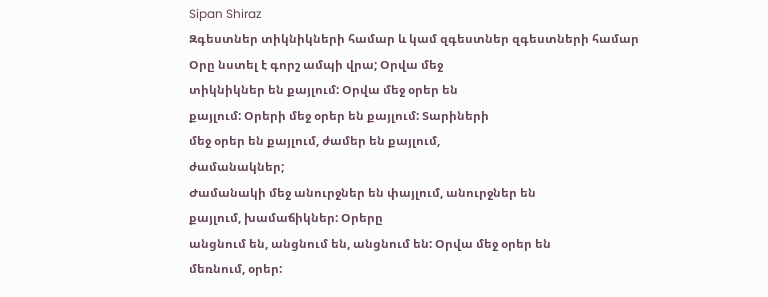Sipan Shiraz
Զգեստներ տիկնիկների համար և կամ զգեստներ զգեստների համար
Օրը նստել է գորշ ամպի վրա; Օրվա մեջ
տիկնիկներ են քայլում: Օրվա մեջ օրեր են
քայլում: Օրերի մեջ օրեր են քայլում: Տարիների
մեջ օրեր են քայլում, ժամեր են քայլում,
ժամանակներ;
Ժամանակի մեջ անուրջներ են փայլում, անուրջներ են
քայլում, խամաճիկներ: Օրերը
անցնում են, անցնում են, անցնում են: Օրվա մեջ օրեր են
մեռնում, օրեր: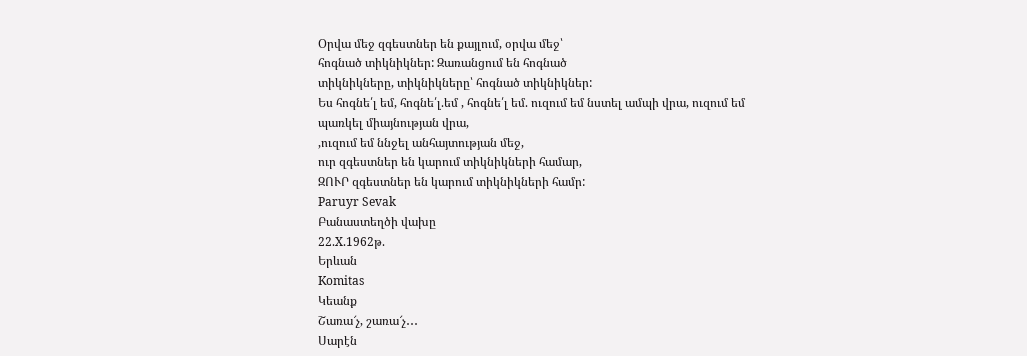Օրվա մեջ զգեստներ են քայլում, օրվա մեջ՝
հոգնած տիկնիկներ: Զառանցում են հոգնած
տիկնիկները, տիկնիկները՝ հոգնած տիկնիկներ:
Ես հոգնե՛լ եմ, հոգնե՛լ.եմ , հոգնե՛լ եմ. ուզում եմ նստել ամպի վրա, ուզում եմ
պառկել միայնության վրա,
,ուզում եմ ննջել անհայտության մեջ,
ուր զգեստներ են կարում տիկնիկների համար,
ԶՈՒՐ զգեստներ են կարում տիկնիկների համր:
Paruyr Sevak
Բանաստեղծի վախը
22.X.1962թ.
Երևան
Komitas
Կեանք
Շառա՜չ, շառա՜չ․․․
Սարէն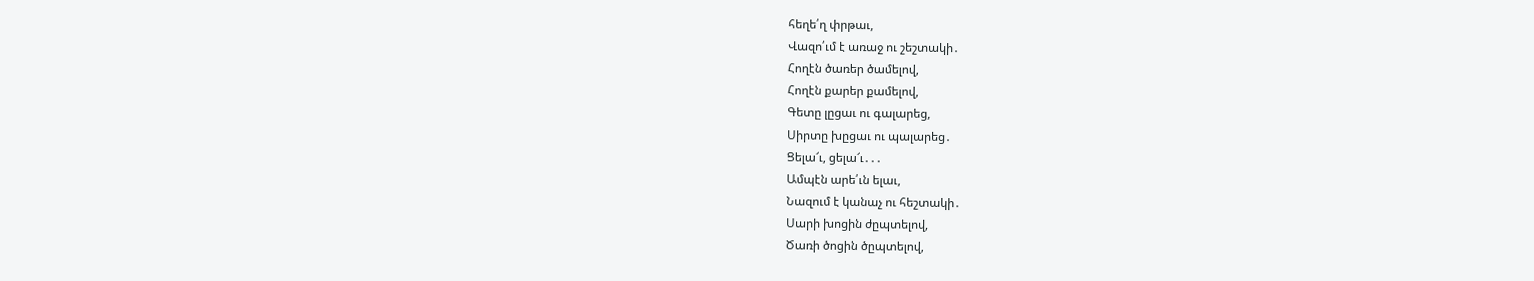հեղե՛ղ փրթաւ,
Վազո՛ւմ է առաջ ու շեշտակի․
Հողէն ծառեր ծամելով,
Հողէն քարեր քամելով,
Գետը լըցաւ ու գալարեց,
Սիրտը խըցաւ ու պալարեց․
Ցելա՜ւ, ցելա՜ւ․․․
Ամպէն արե՛ւն ելաւ,
Նազում է կանաչ ու հեշտակի․
Սարի խոցին ժըպտելով,
Ծառի ծոցին ծըպտելով,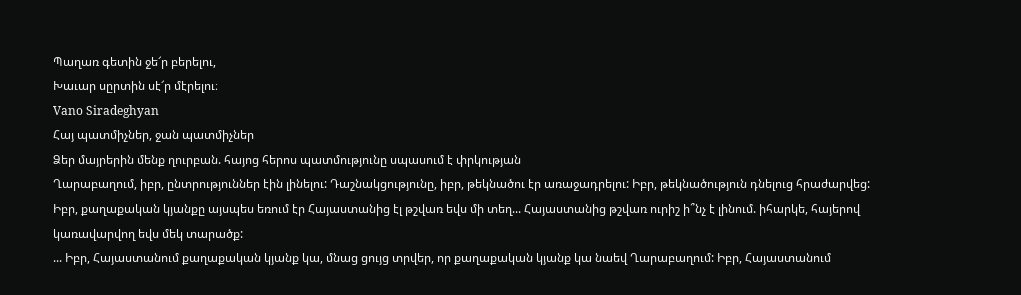Պաղառ գետին ջե՜ր բերելու,
Խաւար սըրտին սէ՜ր մէրելու։
Vano Siradeghyan
Հայ պատմիչներ, ջան պատմիչներ
Ձեր մայրերին մենք ղուրբան. հայոց հերոս պատմությունը սպասում է փրկության
Ղարաբաղում, իբր, ընտրություններ էին լինելու: Դաշնակցությունը, իբր, թեկնածու էր առաջադրելու: Իբր, թեկնածություն դնելուց հրաժարվեց: Իբր, քաղաքական կյանքը այսպես եռում էր Հայաստանից էլ թշվառ եվս մի տեղ... Հայաստանից թշվառ ուրիշ ի՞նչ է լինում. իհարկե, հայերով կառավարվող եվս մեկ տարածք:
... Իբր, Հայաստանում քաղաքական կյանք կա, մնաց ցույց տրվեր, որ քաղաքական կյանք կա նաեվ Ղարաբաղում: Իբր, Հայաստանում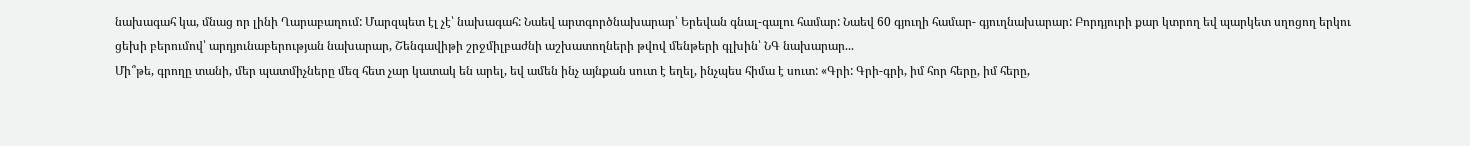նախագահ կա, մնաց որ լինի Ղարաբաղում: Մարզպետ էլ չէ՝ նախագահ: Նաեվ արտգործնախարար՝ Երեվան գնալ-գալու համար: Նաեվ 60 գյուղի համար- գյուղնախարար: Բորդյուրի քար կտրող եվ պարկետ սղոցող երկու ցեխի բերումով՝ արդյունաբերության նախարար, Շենգավիթի շրջմիլբաժնի աշխատողների թվով մենթերի գլխին՝ ՆԳ նախարար...
Մի՞թե, գրողը տանի, մեր պատմիչները մեզ հետ չար կատակ են արել, եվ ամեն ինչ այնքան սուտ է եղել, ինչպես հիմա է սուտ: «Գրի: Գրի-գրի, իմ հոր հերը, իմ հերը,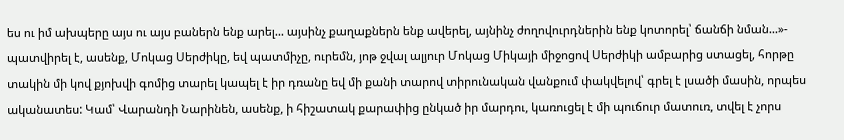ես ու իմ ախպերը այս ու այս բաներն ենք արել... այսինչ քաղաքներն ենք ավերել, այնինչ ժողովուրդներին ենք կոտորել՝ ճանճի նման...»- պատվիրել է, ասենք, Մոկաց Սերժիկը, եվ պատմիչը, ուրեմն, յոթ ջվալ ալյուր Մոկաց Միկայի միջոցով Սերժիկի ամբարից ստացել, հորթը տակին մի կով քյոխվի գոմից տարել կապել է իր դռանը եվ մի քանի տարով տիրունական վանքում փակվելով՝ գրել է լսածի մասին, որպես ականատես: Կամ՝ Վարանդի Նարինեն, ասենք, ի հիշատակ քարափից ընկած իր մարդու, կառուցել է մի պուճուր մատուռ, տվել է չորս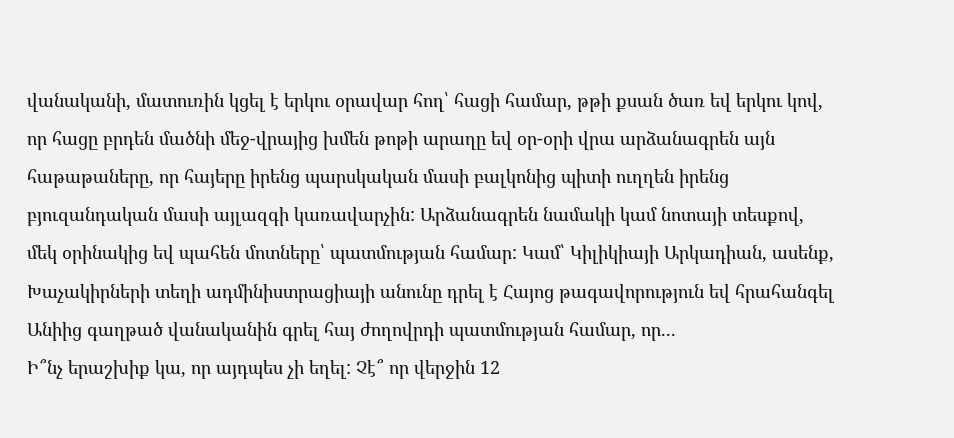վանականի, մատուռին կցել է երկու օրավար հող՝ հացի համար, թթի քսան ծառ եվ երկու կով, որ հացը բրդեն մածնի մեջ-վրայից խմեն թոթի արաղը եվ օր-օրի վրա արձանագրեն այն հաթաթաները, որ հայերը իրենց պարսկական մասի բալկոնից պիտի ուղղեն իրենց բյուզանդական մասի այլազգի կառավարչին: Արձանագրեն նամակի կամ նոտայի տեսքով, մեկ օրինակից եվ պահեն մոտները՝ պատմության համար: Կամ՝ Կիլիկիայի Արկադիան, ասենք, Խաչակիրների տեղի ադմինիստրացիայի անունը դրել է Հայոց թագավորություն եվ հրահանգել Անիից գաղթած վանականին գրել հայ ժողովրդի պատմության համար, որ...
Ի՞նչ երաշխիք կա, որ այդպես չի եղել: Չէ՞ որ վերջին 12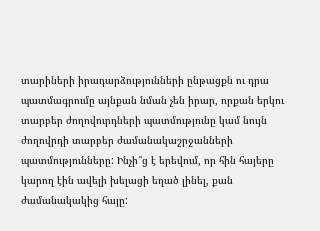տարիների իրադարձությունների ընթացքն ու դրա պատմագրումը այնքան նման չեն իրար, որքան երկու տարբեր ժողովուրդների պատմությունը կամ նույն ժողովրդի տարբեր ժամանակաշրջանների պատմությունները: Ինչի՞ց է երեվում, որ հին հայերը կարող էին ավելի խելացի եղած լինել, քան ժամանակակից հայը: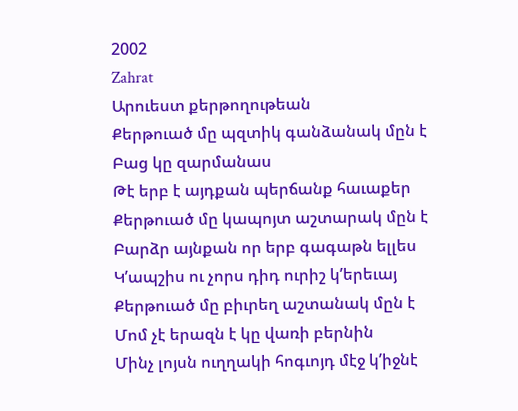2002
Zahrat
Արուեստ քերթողութեան
Քերթուած մը պզտիկ գանձանակ մըն է
Բաց կը զարմանաս
Թէ երբ է այդքան պերճանք հաւաքեր
Քերթուած մը կապոյտ աշտարակ մըն է
Բարձր այնքան որ երբ գագաթն ելլես
Կʼապշիս ու չորս դիդ ուրիշ կʼերեւայ
Քերթուած մը բիւրեղ աշտանակ մըն է
Մոմ չէ երազն է կը վառի բերնին
Մինչ լոյսն ուղղակի հոգւոյդ մէջ կʼիջնէ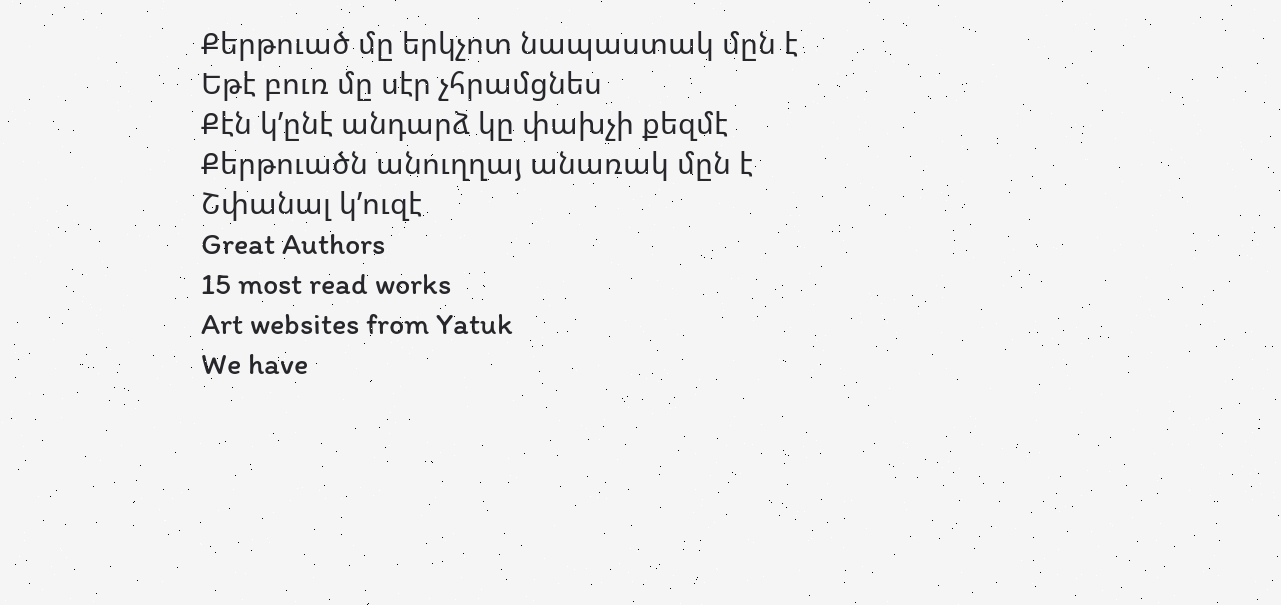Քերթուած մը երկչոտ նապաստակ մըն է
Եթէ բուռ մը սէր չհրամցնես
Քէն կʼընէ անդարձ կը փախչի քեզմէ
Քերթուածն անուղղայ անառակ մըն է
Շփանալ կʼուզէ
Great Authors
15 most read works
Art websites from Yatuk
We have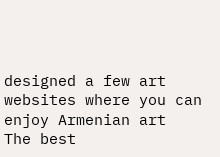designed a few art websites where you can enjoy Armenian art
The best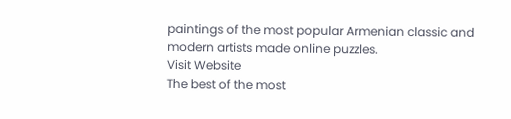paintings of the most popular Armenian classic and modern artists made online puzzles.
Visit Website
The best of the most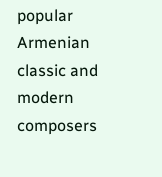popular Armenian classic and modern composers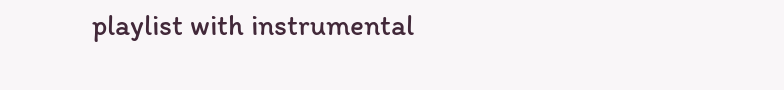playlist with instrumental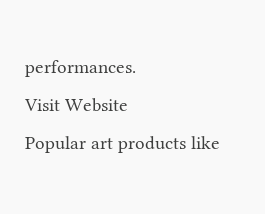performances.
Visit Website
Popular art products like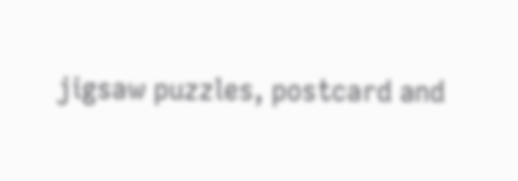jigsaw puzzles, postcard and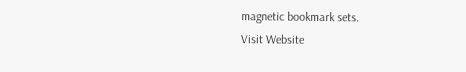magnetic bookmark sets.
Visit Website